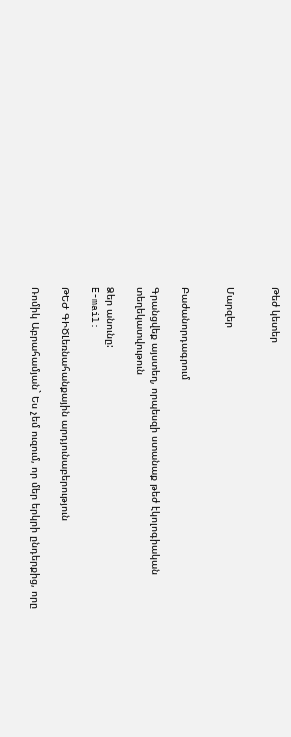Թեժ կետեր


Մարզեր


Բաժանորդագրում

Գրանցվեք այստեղ, որպեսզի ստանաք թեժ էկոլոգիական տեղեկատվութուն

Ձեր անունը:
E-mail:

ԹԵԺ ԳԻԾԼեռնահանքային արդյունաբերություն

Ռոմիկ Աբրահամյան` Ես չեմ ուզում, որ մեր երկրի ընդերքից, որը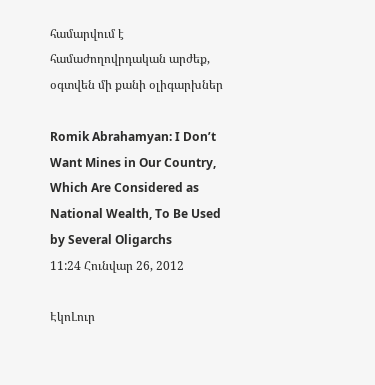համարվում է համաժողովրդական արժեք, օգտվեն մի քանի օլիգարխներ

Romik Abrahamyan: I Don’t Want Mines in Our Country, Which Are Considered as National Wealth, To Be Used by Several Oligarchs
11:24 Հունվար 26, 2012

ԷկոԼուր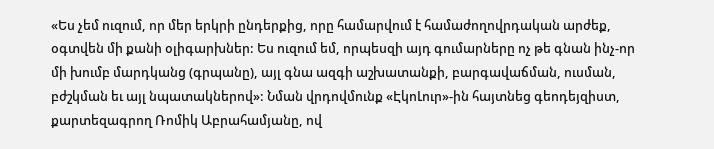«Ես չեմ ուզում, որ մեր երկրի ընդերքից, որը համարվում է համաժողովրդական արժեք, օգտվեն մի քանի օլիգարխներ: Ես ուզում եմ, որպեսզի այդ գումարները ոչ թե գնան ինչ-որ մի խումբ մարդկանց (գրպանը), այլ գնա ազգի աշխատանքի, բարգավաճման, ուսման, բժշկման եւ այլ նպատակներով»: Նման վրդովմունք «ԷկոԼուր»-ին հայտնեց գեոդեյզիստ, քարտեզագրող Ռոմիկ Աբրահամյանը, ով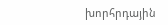խորհրդային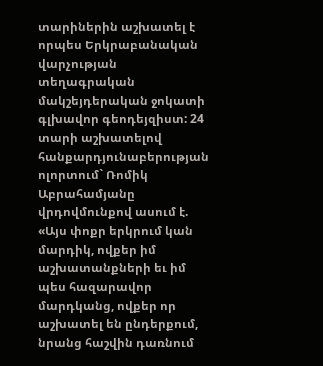տարիներին աշխատել է որպես Երկրաբանական վարչության տեղագրական մակշեյդերական ջոկատի գլխավոր գեոդեյզիստ: 24 տարի աշխատելով հանքարդյունաբերության ոլորտում` Ռոմիկ Աբրահամյանը վրդովմունքով ասում է. «Այս փոքր երկրում կան մարդիկ, ովքեր իմ աշխատանքների եւ իմ պես հազարավոր մարդկանց, ովքեր որ աշխատել են ընդերքում, նրանց հաշվին դառնում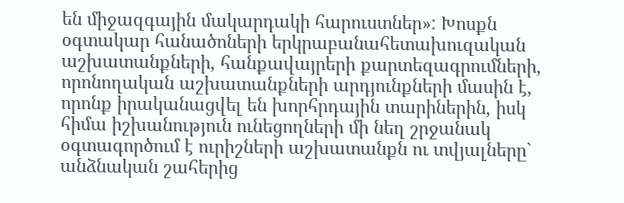են միջազգային մակարդակի հարուստներ»: Խոսքն օգտակար հանածոների երկրաբանահետախուզական աշխատանքների, հանքավայրերի քարտեզագրումների, որոնողական աշխատանքների արդյունքների մասին է, որոնք իրականացվել են խորհրդային տարիներին, իսկ հիմա իշխանություն ունեցողների մի նեղ շրջանակ օգտագործում է ուրիշների աշխատանքն ու տվյալները` անձնական շահերից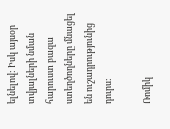ելնելով: Իսկ այսօր տվյալների նման հարուստ բազա ստեղծողները մնացել են ուշադրությունից դուրս:

Ռոմիկ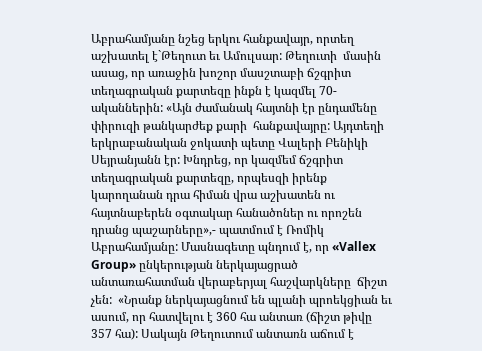Աբրահամյանը նշեց երկու հանքավայր, որտեղ աշխատել է`Թեղուտ եւ Ամուլսար: Թեղուտի  մասին ասաց, որ առաջին խոշոր մասշտաբի ճշգրիտ տեղագրական քարտեզը ինքն է կազմել 70-ականներին: «Այն ժամանակ հայտնի էր ընդամենը փիրուզի թանկարժեք քարի  հանքավայրը: Այդտեղի երկրաբանական ջոկատի պետը Վալերի Բենիկի Սեյրանյանն էր: Խնդրեց, որ կազմեմ ճշգրիտ տեղագրական քարտեզը, որպեսզի իրենք կարողանան դրա հիման վրա աշխատեն ու հայտնաբերեն օգտակար հանածոներ ու որոշեն դրանց պաշարները»,- պատմում է Ռոմիկ Աբրահամյանը: Մասնագետը պնդում է, որ «Vallex Group» ընկերության ներկայացրած անտառահատման վերաբերյալ հաշվարկները  ճիշտ չեն:  «Նրանք ներկայացնում են պլանի պրոեկցիան եւ ասում, որ հատվելու է 360 հա անտառ (ճիշտ թիվը 357 հա): Սակայն Թեղուտում անտառն աճում է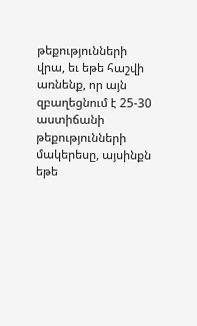թեքությունների վրա, եւ եթե հաշվի առնենք, որ այն զբաղեցնում է 25-30 աստիճանի թեքությունների մակերեսը, այսինքն եթե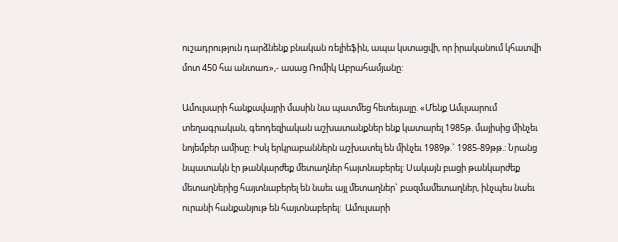ուշադրություն դարձնենք բնական ռելիեֆին, ապա կստացվի, որ իրականում կհատվի մոտ 450 հա անտառ»,- ասաց Ռոմիկ Աբրահամյանը:

Ամուլսարի հանքավայրի մասին նա պատմեց հետեւյալը. «Մենք Ամւլսարում տեղագրական, գեոդեզիական աշխատանքներ ենք կատարել 1985թ. մայիսից մինչեւ նոյեմբեր ամիսը: Իսկ երկրաբաններն աշխատել են մինչեւ 1989թ.` 1985-89թթ.: Նրանց նպատակն էր թանկարժեք մետաղներ հայտնաբերել: Սակայն բացի թանկարժեք մետաղներից հայտնաբերել են նաեւ այլ մետաղներ` բազմամետաղներ, ինչպես նաեւ ուրանի հանքանյութ են հայտնաբերել:  Ամուլսարի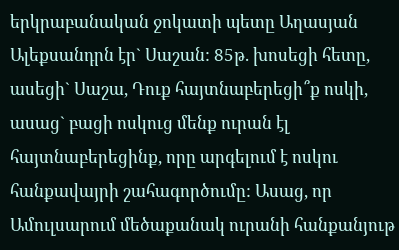երկրաբանական ջոկատի պետը Աղասյան Ալեքսանդրն էր` Սաշան: 85թ. խոսեցի հետը, ասեցի` Սաշա, Դուք հայտնաբերեցի՞ք ոսկի, ասաց` բացի ոսկուց մենք ուրան էլ հայտնաբերեցինք, որը արգելում է ոսկու հանքավայրի շահագործումը: Ասաց, որ Ամուլսարում մեծաքանակ ուրանի հանքանյութ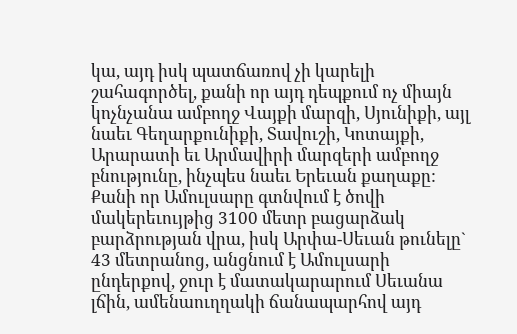կա, այդ իսկ պատճառով չի կարելի շահագործել, քանի որ այդ դեպքում ոչ միայն կոչնչանա ամբողջ Վայքի մարզի, Սյունիքի, այլ նաեւ Գեղարքունիքի, Տավուշի, Կոտայքի, Արարատի եւ Արմավիրի մարզերի ամբողջ բնությունը, ինչպես նաեւ Երեւան քաղաքը: Քանի որ Ամուլսարը գտնվում է ծովի մակերեւույթից 3100 մետր բացարձակ բարձրության վրա, իսկ Արփա-Սեւան թունելը` 43 մետրանոց, անցնում է Ամուլսարի ընդերքով, ջուր է մատակարարում Սեւանա լճին, ամենաուղղակի ճանապարհով այդ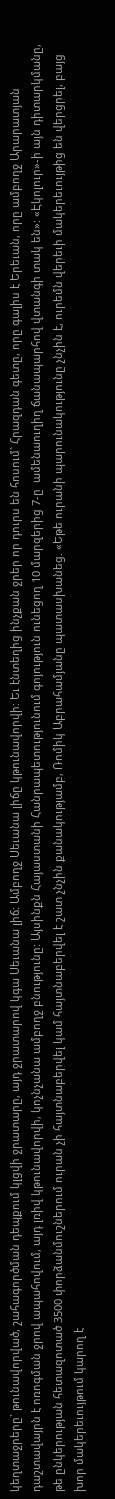կեղտաջրերը` թունավորված, շահագործման դեպքում կլցվի ջրատարը, այդ ջրատարով կգա Սեւանա լիճ: Ամբողջ Սեւանա լիճը կթունավորվի: Եւ էնտեղից ինչքան ջրեր որ դուրս են հոսում` Հրազդան գետը, որը գալիս է Երեւան, որը ամբողջ Արարատյան դաշտավայրն է ոռոգման ջրով ապահովում, այդ լռիվ կթունավորվի, կոչնչանա ամբողջ բնությունը: Այսինքն Հայաստանի Հանրապետությունում գոյություն ունեցող 10 մարզերից 7-ը  ամենաուղիղ ճանապարհով վտանգի տակ են»: «Էկոլուր»-ի այն դիտարկմանը, թե ընկերության հետազոտած 3500 փորձանմուշներում ուրան չի հայտնաբերվել կամ հայտնաբերվել է շատ չնչին քանակությամբ, Ռոմիկ Աբրահամյանը պատասխանեց. «Եթե ուրանի պարունակությունը չնչին է, ուրեմն վերեւի մակերեւույթից են վերցրել, բայց խոր մակերեւույթում կարող է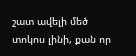շատ ավելի մեծ տոկոս լինի, քան որ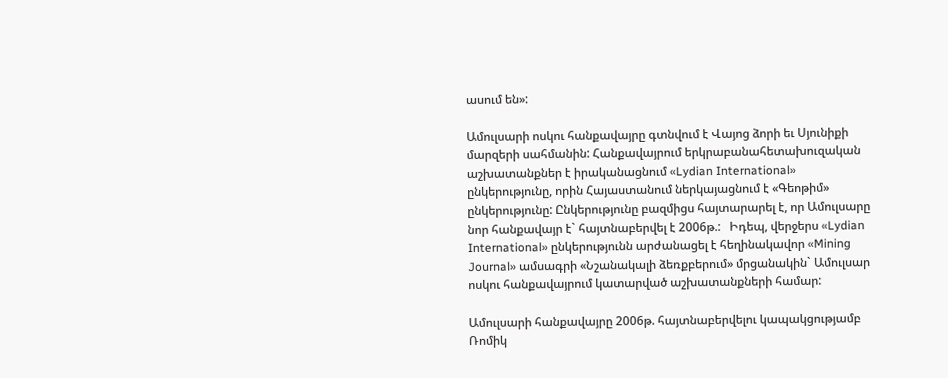ասում են»:

Ամուլսարի ոսկու հանքավայրը գտնվում է Վայոց ձորի եւ Սյունիքի մարզերի սահմանին: Հանքավայրում երկրաբանահետախուզական աշխատանքներ է իրականացնում «Lydian International» ընկերությունը, որին Հայաստանում ներկայացնում է «Գեոթիմ» ընկերությունը: Ընկերությունը բազմիցս հայտարարել է, որ Ամուլսարը նոր հանքավայր է` հայտնաբերվել է 2006թ.:   Իդեպ, վերջերս «Lydian International» ընկերությունն արժանացել է հեղինակավոր «Mining Journal» ամսագրի «Նշանակալի ձեռքբերում» մրցանակին` Ամուլսար ոսկու հանքավայրում կատարված աշխատանքների համար:

Ամուլսարի հանքավայրը 2006թ. հայտնաբերվելու կապակցությամբ Ռոմիկ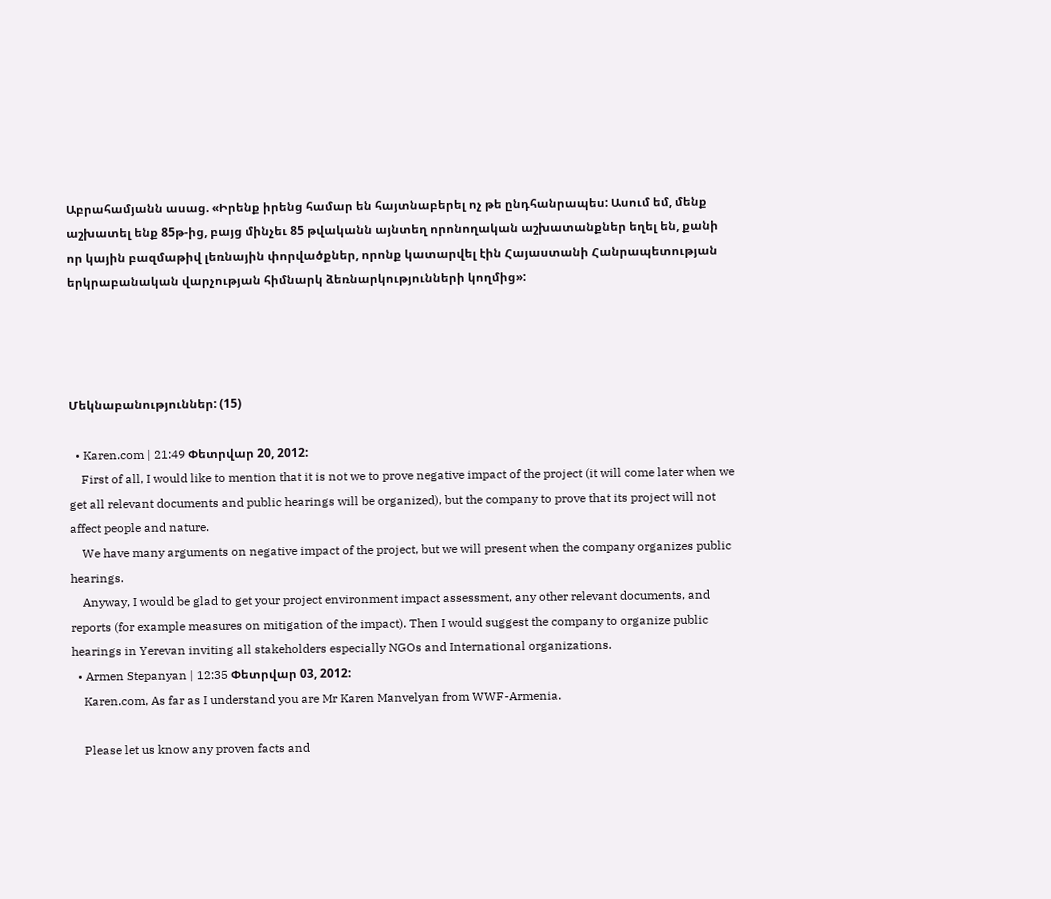Աբրահամյանն ասաց. «Իրենք իրենց համար են հայտնաբերել ոչ թե ընդհանրապես: Ասում եմ, մենք աշխատել ենք 85թ-ից, բայց մինչեւ 85 թվականն այնտեղ որոնողական աշխատանքներ եղել են, քանի որ կային բազմաթիվ լեռնային փորվածքներ, որոնք կատարվել էին Հայաստանի Հանրապետության երկրաբանական վարչության հիմնարկ ձեռնարկությունների կողմից»:




Մեկնաբանություններ: (15)

  • Karen.com | 21:49 Փետրվար 20, 2012:
    First of all, I would like to mention that it is not we to prove negative impact of the project (it will come later when we get all relevant documents and public hearings will be organized), but the company to prove that its project will not affect people and nature.
    We have many arguments on negative impact of the project, but we will present when the company organizes public hearings.
    Anyway, I would be glad to get your project environment impact assessment, any other relevant documents, and reports (for example measures on mitigation of the impact). Then I would suggest the company to organize public hearings in Yerevan inviting all stakeholders especially NGOs and International organizations.
  • Armen Stepanyan | 12:35 Փետրվար 03, 2012:
    Karen.com, As far as I understand you are Mr Karen Manvelyan from WWF-Armenia.

    Please let us know any proven facts and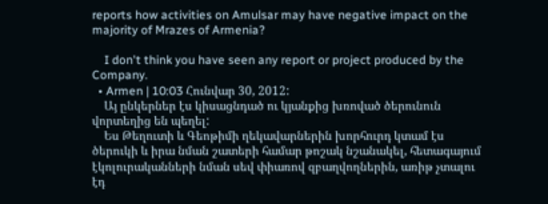reports how activities on Amulsar may have negative impact on the majority of Mrazes of Armenia?

    I don't think you have seen any report or project produced by the Company.
  • Armen | 10:03 Հունվար 30, 2012:
    Այ ընկերներ էս կիսացնդած ու կյանքից խռոված ծերունուն վորտեղից են պեղել:
    Ես Թեղուտի և Գեոթիմի ղեկավարներին խորհուրդ կտամ էս ծերուկի և իրա նման շատերի համար թոշակ նշանակել, հետագայում էկոլուրականների նման սեվ փիառով զբաղվողներին, առիթ չտալու էդ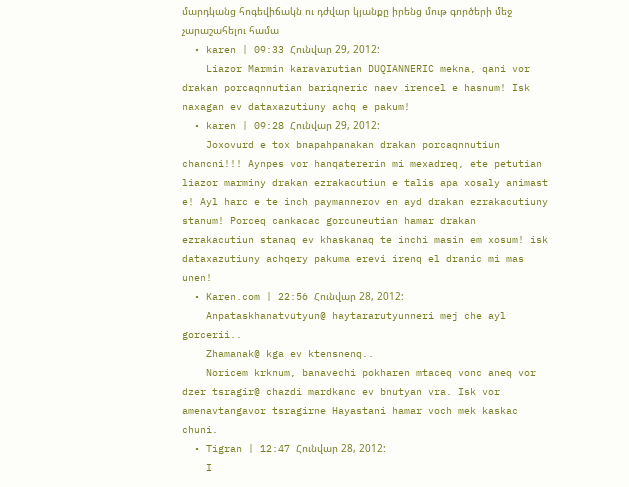մարդկանց հոգեվիճակն ու դժվար կյանքը իրենց մութ գործերի մեջ չարաշահելու համա
  • karen | 09:33 Հունվար 29, 2012:
    Liazor Marmin karavarutian DUQIANNERIC mekna, qani vor drakan porcaqnnutian bariqneric naev irencel e hasnum! Isk naxagan ev dataxazutiuny achq e pakum!
  • karen | 09:28 Հունվար 29, 2012:
    Joxovurd e tox bnapahpanakan drakan porcaqnnutiun chancni!!! Aynpes vor hanqatererin mi mexadreq, ete petutian liazor marminy drakan ezrakacutiun e talis apa xosaly animast e! Ayl harc e te inch paymannerov en ayd drakan ezrakacutiuny stanum! Porceq cankacac gorcuneutian hamar drakan ezrakacutiun stanaq ev khaskanaq te inchi masin em xosum! isk dataxazutiuny achqery pakuma erevi irenq el dranic mi mas unen!
  • Karen.com | 22:56 Հունվար 28, 2012:
    Anpataskhanatvutyun@ haytararutyunneri mej che ayl gorcerii..
    Zhamanak@ kga ev ktensnenq..
    Noricem krknum, banavechi pokharen mtaceq vonc aneq vor dzer tsragir@ chazdi mardkanc ev bnutyan vra. Isk vor amenavtangavor tsragirne Hayastani hamar voch mek kaskac chuni.
  • Tigran | 12:47 Հունվար 28, 2012:
    I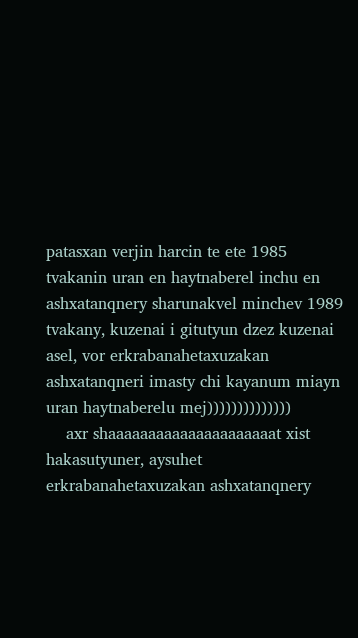patasxan verjin harcin te ete 1985 tvakanin uran en haytnaberel inchu en ashxatanqnery sharunakvel minchev 1989 tvakany, kuzenai i gitutyun dzez kuzenai asel, vor erkrabanahetaxuzakan ashxatanqneri imasty chi kayanum miayn uran haytnaberelu mej))))))))))))))
    axr shaaaaaaaaaaaaaaaaaaaaat xist hakasutyuner, aysuhet erkrabanahetaxuzakan ashxatanqnery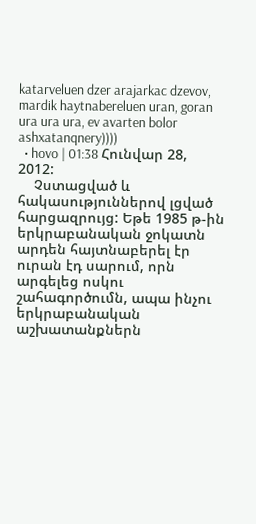katarveluen dzer arajarkac dzevov, mardik haytnabereluen uran, goran ura ura ura, ev avarten bolor ashxatanqnery))))
  • hovo | 01:38 Հունվար 28, 2012:
    Չստացված և հակասություններով լցված հարցազրույց: Եթե 1985 թ-ին երկրաբանական ջոկատն արդեն հայտնաբերել էր ուրան էդ սարում, որն արգելեց ոսկու շահագործումն, ապա ինչու երկրաբանական աշխատանքներն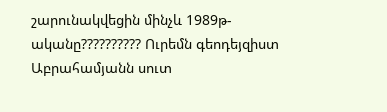շարունակվեցին մինչև 1989թ-ականը?????????? Ուրեմն գեոդեյզիստ Աբրահամյանն սուտ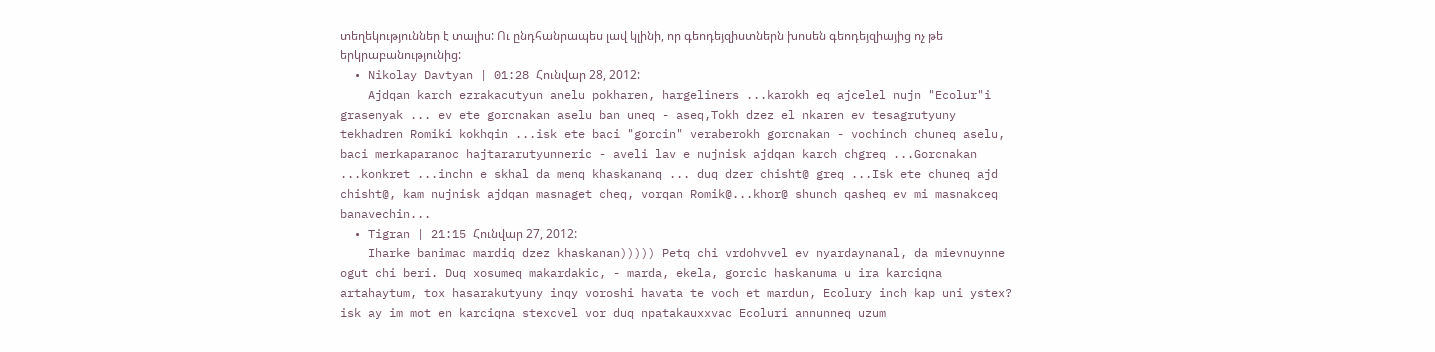տեղեկություններ է տալիս: Ու ընդհանրապես լավ կլինի, որ գեոդեյզիստներն խոսեն գեոդեյզիայից ոչ թե երկրաբանությունից:
  • Nikolay Davtyan | 01:28 Հունվար 28, 2012:
    Ajdqan karch ezrakacutyun anelu pokharen, hargeliners ...karokh eq ajcelel nujn "Ecolur"i grasenyak ... ev ete gorcnakan aselu ban uneq - aseq,Tokh dzez el nkaren ev tesagrutyuny tekhadren Romiki kokhqin ...isk ete baci "gorcin" veraberokh gorcnakan - vochinch chuneq aselu, baci merkaparanoc hajtararutyunneric - aveli lav e nujnisk ajdqan karch chgreq ...Gorcnakan ...konkret ...inchn e skhal da menq khaskananq ... duq dzer chisht@ greq ...Isk ete chuneq ajd chisht@, kam nujnisk ajdqan masnaget cheq, vorqan Romik@...khor@ shunch qasheq ev mi masnakceq banavechin...
  • Tigran | 21:15 Հունվար 27, 2012:
    Iharke banimac mardiq dzez khaskanan))))) Petq chi vrdohvvel ev nyardaynanal, da mievnuynne ogut chi beri. Duq xosumeq makardakic, - marda, ekela, gorcic haskanuma u ira karciqna artahaytum, tox hasarakutyuny inqy voroshi havata te voch et mardun, Ecolury inch kap uni ystex? isk ay im mot en karciqna stexcvel vor duq npatakauxxvac Ecoluri annunneq uzum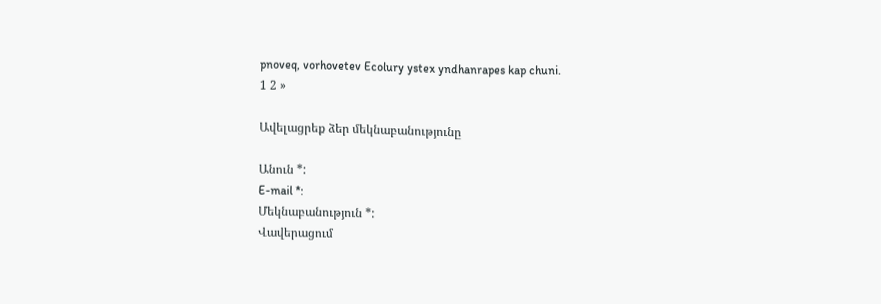pnoveq, vorhovetev Ecolury ystex yndhanrapes kap chuni.
1 2 »

Ավելացրեք ձեր մեկնաբանությունը

Անուն *:
E-mail *:
Մեկնաբանություն *:
Վավերացում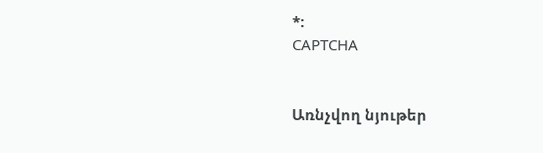*:
CAPTCHA


Առնչվող նյութեր